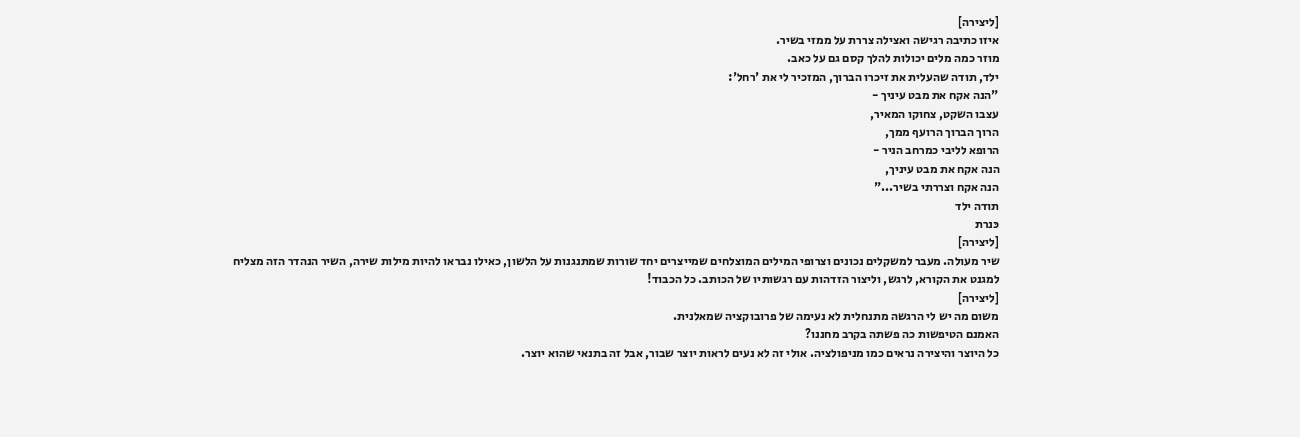[ליצירה]
איזו כתיבה רגישה ואצילה צררת על ממזי בשיר.
מוזר כמה מלים יכולות להלך קסם גם על כאב.
ילד, תודה שהעלית את זיכרו הברוך, המזכיר לי את 'רחל':
"הנה אקח את מבט עיניך -
עצבו השקט, צחוקו המאיר,
הרוך הברוך הרועף ממך,
הרופא לליבי כמרחב הניר -
הנה אקח את מבט עיניך,
הנה אקח וצררתי בשיר..."
תודה ילד
כּנרת
[ליצירה]
שיר מעולה. מעבר למשקלים נכונים וצרופי המילים המוצלחים שמייצרים יחד שורות שמתנגנות על הלשון, כאילו נבראו להיות מילות שירה, השיר הנהדר הזה מצליח למגנט את הקורא, לרגש, וליצור הזדהות עם רגשותיו של הכותב. כל הכבוד!
[ליצירה]
משום מה יש לי הרגשה מתנחלית לא נעימה של פרובוקציה שמאלנית.
האמנם הטיפשות כה פשתה בקרב מחננו?
כל היוצר והיצירה נראים כמו מניפולציה. אולי זה לא נעים לראות יוצר שבור, אבל זה בתנאי שהוא יוצר.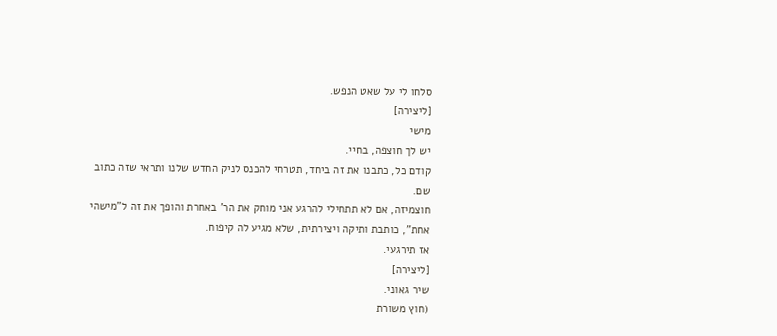סלחו לי על שאט הנפש.
[ליצירה]
מישי
יש לך חוצפה, בחיי.
קודם כל, כתבנו את זה ביחד, תטרחי להכנס לניק החדש שלנו ותראי שזה כתוב שם.
חוצמיזה, אם לא תתחילי להרגע אני מוחק את הר' באחרת והופך את זה ל"מישהי אחת", כותבת ותיקה ויצירתית, שלא מגיע לה קיפוח.
אז תירגעי.
[ליצירה]
שיר גאוני.
(חוץ משורת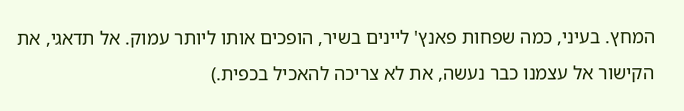המחץ. בעיני, כמה שפחות פאנץ' ליינים בשיר, הופכים אותו ליותר עמוק. אל תדאגי, את הקישור אל עצמנו כבר נעשה, את לא צריכה להאכיל בכפית.)